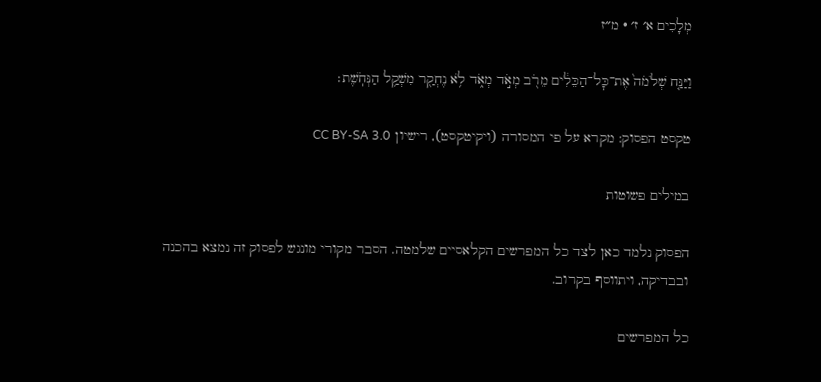מְלָכִים א׳ ז׳ · מ״ז

וַיַּנַּ֤ח שְׁלֹמֹה֙ אֶת־כׇּל־הַכֵּלִ֔ים מֵרֹ֖ב מְאֹ֣ד מְאֹ֑ד לֹ֥א נֶחְקַ֖ר מִשְׁקַ֥ל הַנְּחֹֽשֶׁת׃

טקסט הפסוק: מקרא על פי המסורה (ויקיטקסט), רישיון CC BY-SA 3.0

במילים פשוטות

הפסוק נלמד כאן לצד כל המפרשים הקלאסיים שלמטה. הסבר מקורי מונגש לפסוק זה נמצא בהכנה ובבדיקה, ויתווסף בקרוב.

כל המפרשים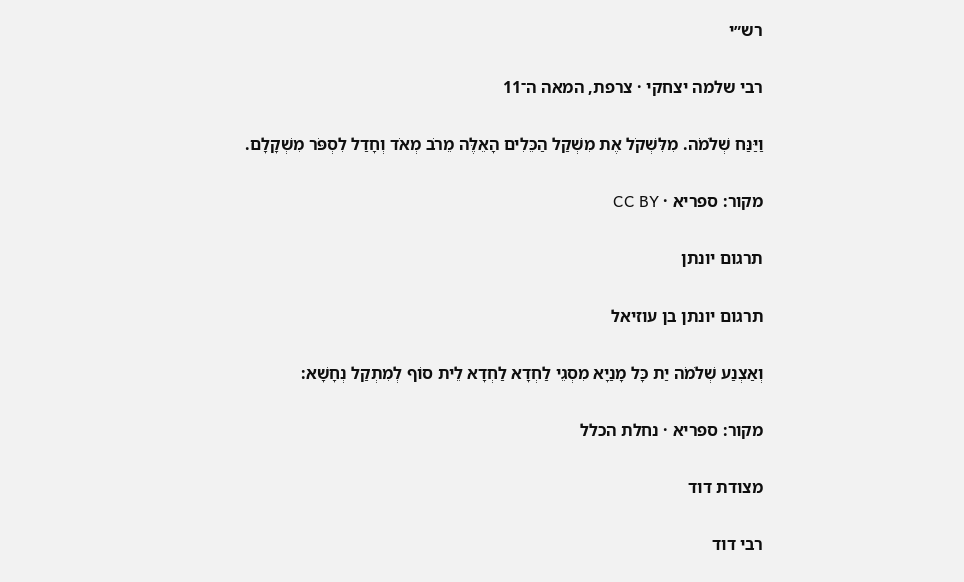רש״י

רבי שלמה יצחקי · צרפת, המאה ה־11

וַיַּנַּח שְׁלֹמֹה. מִלִּשְׁקֹל אֶת מִשְׁקַל הַכֵּלִים הָאֵלֶּה מֵרֹב מְאֹד וְחָדַל לִסְפֹּר מִשְׁקָלָם.

מקור: ספריא · CC BY

תרגום יונתן

תרגום יונתן בן עוזיאל

וְאַצְנַע שְׁלֹמֹה יַת כָּל מָנַיָא מִסְגֵי לַחְדָא לַחְדָא לֵית סוֹף לְמִתְקַל נְחָשָׁא:

מקור: ספריא · נחלת הכלל

מצודת דוד

רבי דוד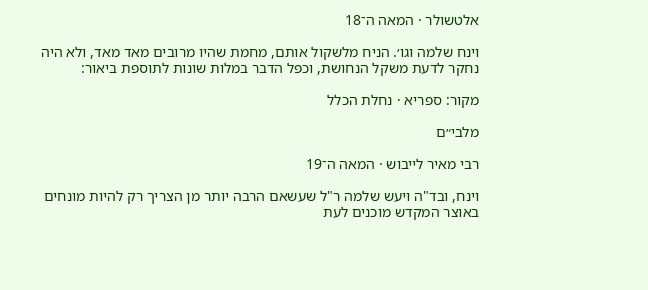אלטשולר · המאה ה־18

וינח שלמה וגו׳. הניח מלשקול אותם, מחמת שהיו מרובים מאד מאד, ולא היה נחקר לדעת משקל הנחושת, וכפל הדבר במלות שונות לתוספת ביאור:

מקור: ספריא · נחלת הכלל

מלבי״ם

רבי מאיר לייבוש · המאה ה־19

וינח, ובד"ה ויעש שלמה ר"ל שעשאם הרבה יותר מן הצריך רק להיות מונחים באוצר המקדש מוכנים לעת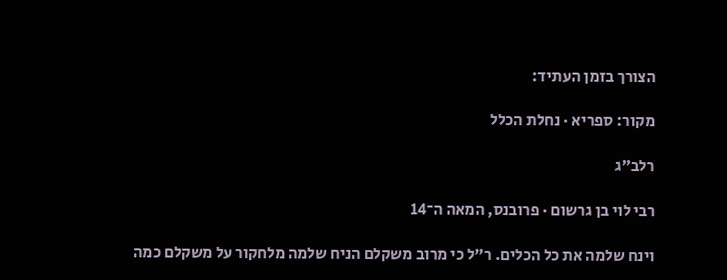הצורך בזמן העתיד:

מקור: ספריא · נחלת הכלל

רלב״ג

רבי לוי בן גרשום · פרובנס, המאה ה־14

וינח שלמה את כל הכלים. ר"ל כי מרוב משקלם הניח שלמה מלחקור על משקלם כמה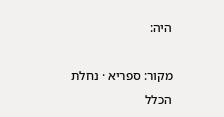היה:

מקור: ספריא · נחלת הכלל